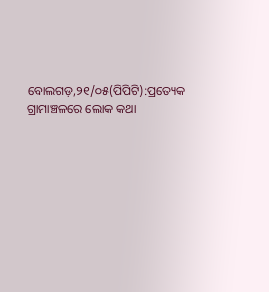ବୋଲଗଡ଼,୨୧/୦୫(ପିପିଟି):ପ୍ରତ୍ୟେକ ଗ୍ରାମାଞ୍ଚଳରେ ଲୋକ କଥା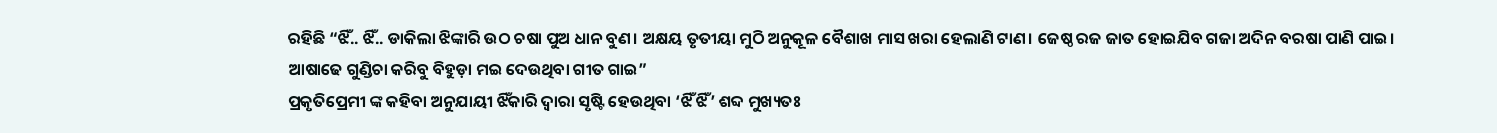ରହିଛି “ଝିଁ.. ଝିଁ.. ଡାକିଲା ଝିଙ୍କାରି ଉଠ ଚଷା ପୁଅ ଧାନ ବୁଣ। ଅକ୍ଷୟ ତୃତୀୟା ମୁଠି ଅନୁକୂଳ ବୈଶାଖ ମାସ ଖରା ହେଲାଣି ଟାଣ। ଜେଷ୍ଠ ରଜ ଜାତ ହୋଇଯିବ ଗଜା ଅଦିନ ବରଷା ପାଣି ପାଇ। ଆଷାଢେ ଗୁଣ୍ଡିଚା କରିବୁ ବିହୁଡ଼ା ମଇ ଦେଉଥିବା ଗୀତ ଗାଇ”
ପ୍ରକୃତିପ୍ରେମୀ ଙ୍କ କହିବା ଅନୁଯାୟୀ ଝିଁକାରି ଦ୍ୱାରା ସୃଷ୍ଟି ହେଉଥିବା ‘ଝିଁ ଝିଁ’ ଶବ୍ଦ ମୁଖ୍ୟତଃ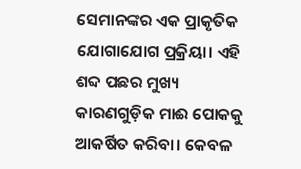ସେମାନଙ୍କର ଏକ ପ୍ରାକୃତିକ ଯୋଗାଯୋଗ ପ୍ରକ୍ରିୟା। ଏହି ଶବ୍ଦ ପଛର ମୁଖ୍ୟ କାରଣଗୁଡ଼ିକ ମାଈ ପୋକକୁ ଆକର୍ଷିତ କରିବା। କେବଳ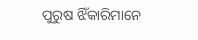ପୁରୁଷ ଝିଁକାରିମାନେ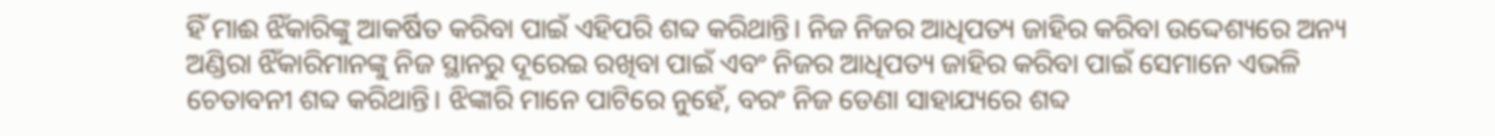ହିଁ ମାଈ ଝିଁକାରିଙ୍କୁ ଆକର୍ଷିତ କରିବା ପାଇଁ ଏହିପରି ଶବ୍ଦ କରିଥାନ୍ତି। ନିଜ ନିଜର ଆଧିପତ୍ୟ ଜାହିର କରିବା ଉଦ୍ଦେଶ୍ୟରେ ଅନ୍ୟ ଅଣ୍ଡିରା ଝିଁକାରିମାନଙ୍କୁ ନିଜ ସ୍ଥାନରୁ ଦୂରେଇ ରଖିବା ପାଇଁ ଏବଂ ନିଜର ଆଧିପତ୍ୟ ଜାହିର କରିବା ପାଇଁ ସେମାନେ ଏଭଳି ଚେତାବନୀ ଶବ୍ଦ କରିଥାନ୍ତି। ଝିଙ୍କାରି ମାନେ ପାଟିରେ ନୁହେଁ, ବରଂ ନିଜ ଡେଣା ସାହାଯ୍ୟରେ ଶବ୍ଦ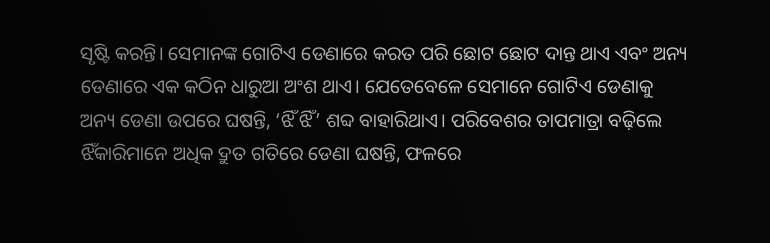ସୃଷ୍ଟି କରନ୍ତି। ସେମାନଙ୍କ ଗୋଟିଏ ଡେଣାରେ କରତ ପରି ଛୋଟ ଛୋଟ ଦାନ୍ତ ଥାଏ ଏବଂ ଅନ୍ୟ ଡେଣାରେ ଏକ କଠିନ ଧାରୁଆ ଅଂଶ ଥାଏ। ଯେତେବେଳେ ସେମାନେ ଗୋଟିଏ ଡେଣାକୁ ଅନ୍ୟ ଡେଣା ଉପରେ ଘଷନ୍ତି, ‘ଝିଁ ଝିଁ’ ଶବ୍ଦ ବାହାରିଥାଏ। ପରିବେଶର ତାପମାତ୍ରା ବଢ଼ିଲେ ଝିଁକାରିମାନେ ଅଧିକ ଦ୍ରୁତ ଗତିରେ ଡେଣା ଘଷନ୍ତି, ଫଳରେ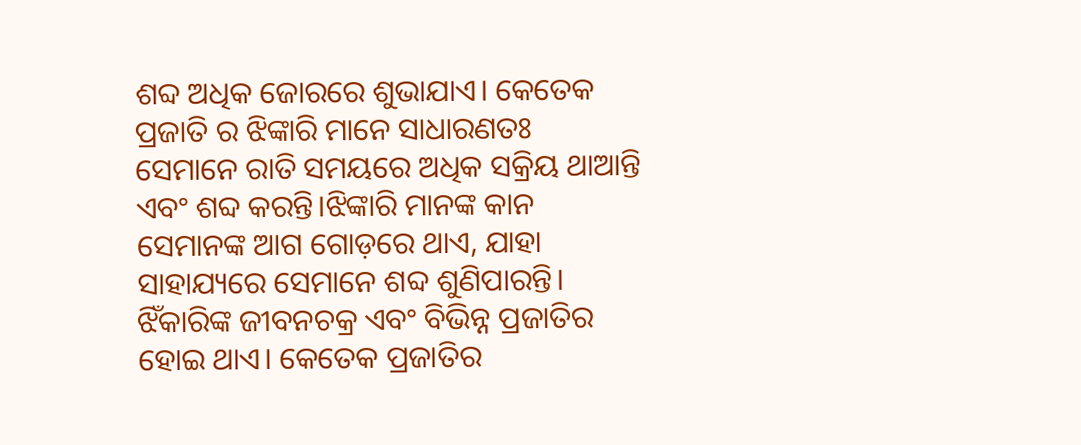ଶବ୍ଦ ଅଧିକ ଜୋରରେ ଶୁଭାଯାଏ। କେତେକ ପ୍ରଜାତି ର ଝିଙ୍କାରି ମାନେ ସାଧାରଣତଃ ସେମାନେ ରାତି ସମୟରେ ଅଧିକ ସକ୍ରିୟ ଥାଆନ୍ତି ଏବଂ ଶବ୍ଦ କରନ୍ତି।ଝିଙ୍କାରି ମାନଙ୍କ କାନ ସେମାନଙ୍କ ଆଗ ଗୋଡ଼ରେ ଥାଏ, ଯାହା ସାହାଯ୍ୟରେ ସେମାନେ ଶବ୍ଦ ଶୁଣିପାରନ୍ତି। ଝିଁକାରିଙ୍କ ଜୀବନଚକ୍ର ଏବଂ ବିଭିନ୍ନ ପ୍ରଜାତିର ହୋଇ ଥାଏ। କେତେକ ପ୍ରଜାତିର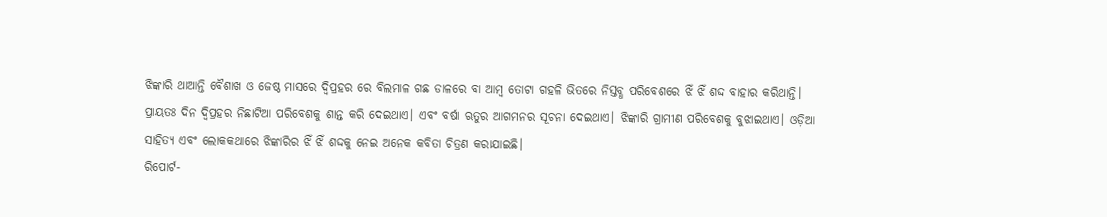ଝିଙ୍କାରି ଥାଆନ୍ତି ବୈଶାଖ ଓ ଜେଷ୍ଠ ମାସରେ ଦ୍ବିପ୍ରହର ରେ ବିଲମାଳ ଗଛ ଡାଳରେ ବା ଆମ୍ବ ତୋଟା ଗହଳି ଭିତରେ ନିସ୍ତବ୍ଧ ପରିବେଶରେ ଝିଁ ଝିଁ ଶଦ୍ଦ ବାହାର କରିଥାନ୍ତି। ପ୍ରାୟତଃ ଦିନ ଦ୍ବିପ୍ରହର ନିଛାଟିଆ ପରିବେଶକୁ ଶାନ୍ତ କରି ଦେଇଥାଏ। ଏବଂ ବର୍ଷା ଋତୁର ଆଗମନର ସୂଚନା ଦେଇଥାଏ। ଝିଙ୍କାରି ଗ୍ରାମୀଣ ପରିବେଶକୁ ବୁଝାଇଥାଏ। ଓଡ଼ିଆ ସାହିତ୍ୟ ଏବଂ ଲୋକକଥାରେ ଝିଙ୍କାରିର ଝିଁ ଝିଁ ଶଦ୍ଦକୁ ନେଇ ଅନେକ କବିତା ଚିତ୍ରଣ କରାଯାଇଛି।
ରିପୋର୍ଟ-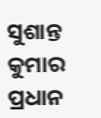ସୁଶାନ୍ତ କୁମାର ପ୍ରଧାନ